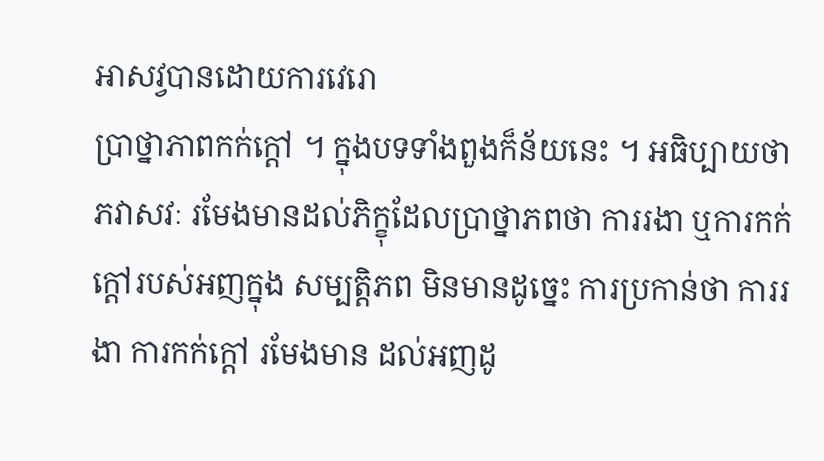អាសវ្វបានដោយការវេរោ
ប្រាថ្នាភាពកក់ក្តៅ ។ ក្នុងបទទាំងពួងក៏ន័យនេះ ។ អធិប្បាយថា ភវាសវៈ រមែងមានដល់ភិក្ខុដែលប្រាថ្នាភពថា ការរងា ឬការកក់ក្តៅរបស់អញក្នុង សម្បត្តិភព មិនមានដូច្នេះ ការប្រកាន់ថា ការរងា ការកក់ក្តៅ រមែងមាន ដល់អញដូ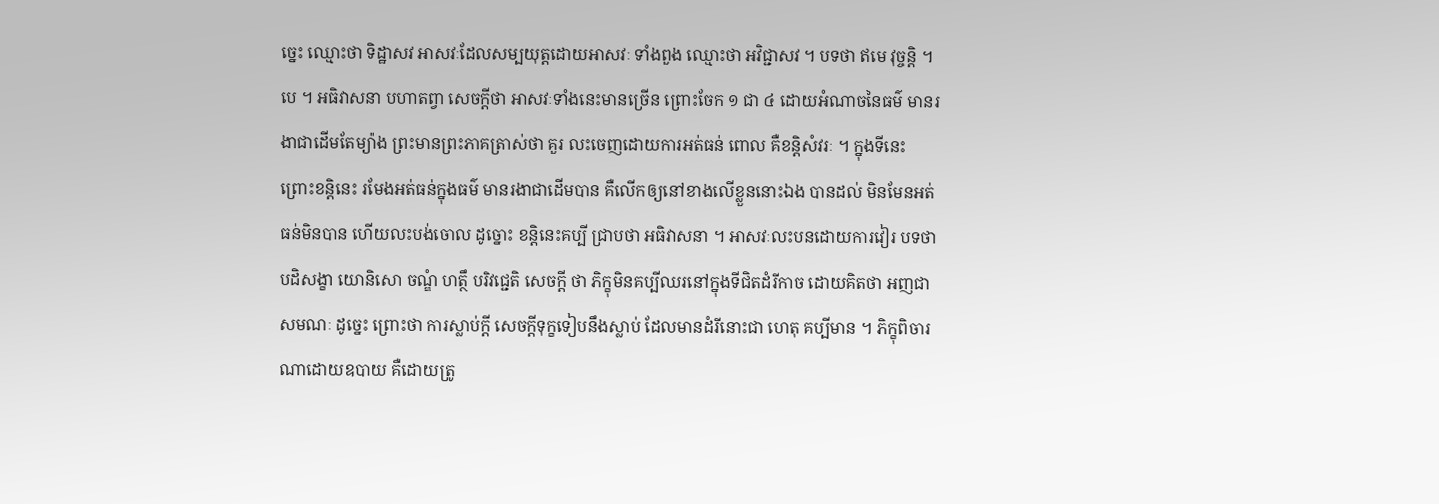ច្នេះ ឈ្មោះថា ទិដ្ឋាសវ អាសវៈដែលសម្បយុត្តដោយអាសវៈ ទាំងពួង ឈ្មោះថា អវិជ្ជាសវ ។ បទថា ឥមេ វុច្ចន្តិ ។ បេ ។ អធិវាសនា បហាតព្វា សេចក្តីថា អាសវៈទាំងនេះមានច្រើន ព្រោះចែក ១ ជា ៤ ដោយអំណាចនៃធម៌ មានរងាជាដើមតែម្យ៉ាង ព្រះមានព្រះភាគត្រាស់ថា គួរ លះចេញដោយការអត់ធន់ ពោល គឺខន្តិសំវរៈ ។ ក្នុងទីនេះ ព្រោះខន្តិនេះ រមែងអត់ធន់ក្នុងធម៌ មានរងាជាដើមបាន គឺលើកឲ្យនៅខាងលើខ្លួននោះឯង បានដល់ មិនមែនអត់ធន់មិនបាន ហើយលះបង់ចោល ដូច្នោះ ខន្តិនេះគប្បី ជ្រាបថា អធិវាសនា ។ អាសវៈលះបនដោយការវៀរ បទថា បដិសង្ខា យោនិសោ ចណ្ឌំ ហត្ថឹ បរិវជ្ជេតិ សេចក្តី ថា ភិក្ខុមិនគប្បីឈរនៅក្នុងទីជិតដំរីកាច ដោយគិតថា អញជាសមណៈ ដូច្នេះ ព្រោះថា ការស្លាប់ក្តី សេចក្តីទុក្ខទៀបនឹងស្លាប់ ដែលមានដំរីនោះជា ហេតុ គប្បីមាន ។ ភិក្ខុពិចារណាដោយឧបាយ គឺដោយត្រូ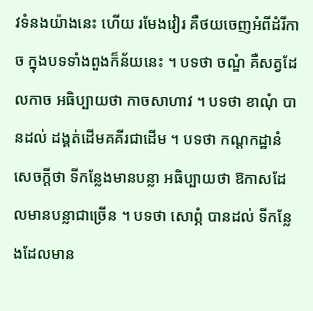វទំនងយ៉ាងនេះ ហើយ រមែងវៀរ គឺថយចេញអំពីដំរីកាច ក្នុងបទទាំងពួងក៏ន័យនេះ ។ បទថា ចណ្ឌំ គឺសត្វដែលកាច អធិប្បាយថា កាចសាហាវ ។ បទថា ខាណុំ បានដល់ ដង្គត់ដើមគគីរជាដើម ។ បទថា កណ្តកដ្ឋានំ សេចក្តីថា ទីកន្លែងមានបន្លា អធិប្បាយថា ឱកាសដែលមានបន្លាជាច្រើន ។ បទថា សោព្ភំ បានដល់ ទីកន្លែងដែលមាន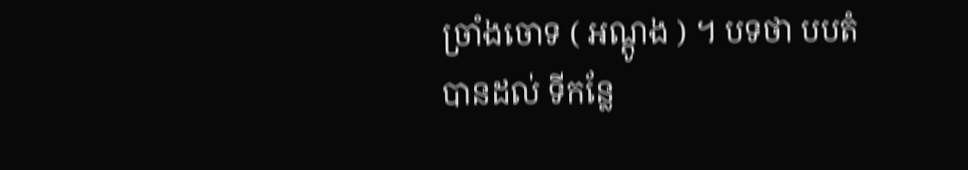ច្រាំងចោទ ( អណ្តូង ) ។ បទថា បបតំ បានដល់ ទីកន្លែ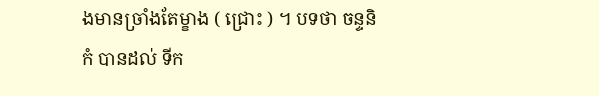ងមានច្រាំងតែម្ខាង ( ជ្រោះ ) ។ បទថា ចន្ទនិកំ បានដល់ ទីក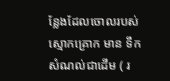ន្លែងដែលចោលរបស់ស្មោកគ្រោក មាន ទឹកសំណល់ជាដើម ( រ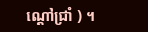ណ្តៅជ្រាំ ) ។